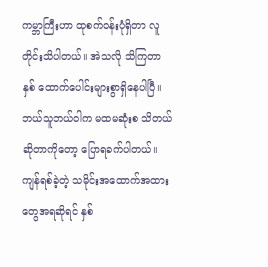ကမ္ဘာကြီးဟာ ထုစက်ဝန်းပုံရှိတာ လူတိုင်းသိပါတယ်။ အဲသလို သိကြတာ နှစ် ထောက်ပေါင်းများစွာရှိနေပါပြီ။ ဘယ်သူဘယ်ဝါက မထမဆုံးစ သိတယ် ဆိုတာကိုတော့ ပြောရခက်ပါတယ်။ ကျန်ရစ်ခဲ့တဲ့ သမိုင်းအထောက်အထားတွေအရဆိုရင် နှစ်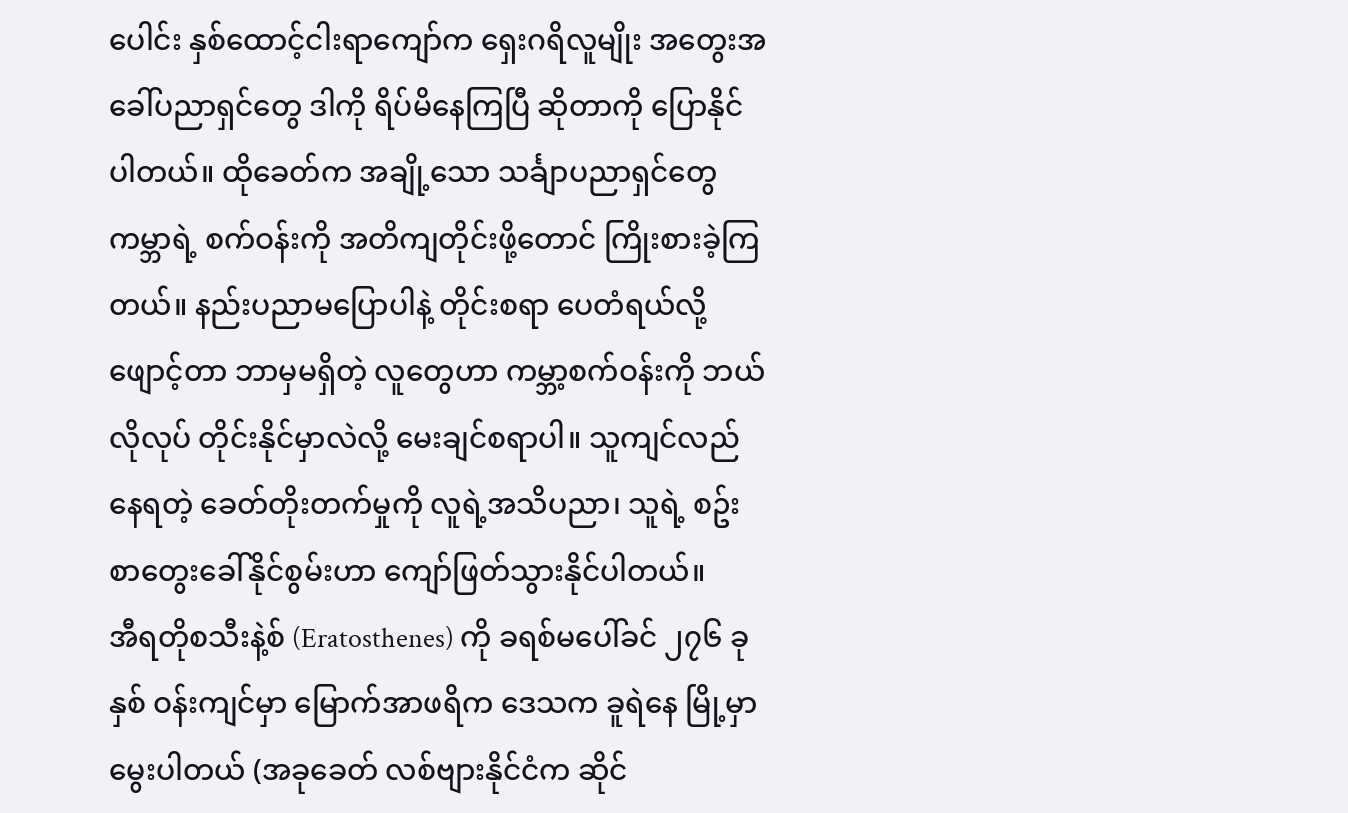ပေါင်း နှစ်ထောင့်ငါးရာကျော်က ရှေးဂရိလူမျိုး အတွေးအခေါ်ပညာရှင်တွေ ဒါကို ရိပ်မိနေကြပြီ ဆိုတာကို ပြောနိုင်ပါတယ်။ ထိုခေတ်က အချို့သော သင်္ချာပညာရှင်တွေ ကမ္ဘာရဲ့ စက်ဝန်းကို အတိကျတိုင်းဖို့တောင် ကြိုးစားခဲ့ကြတယ်။ နည်းပညာမပြောပါနဲ့ တိုင်းစရာ ပေတံရယ်လို့ ဖျောင့်တာ ဘာမှမရှိတဲ့ လူတွေဟာ ကမ္ဘာ့စက်ဝန်းကို ဘယ်လိုလုပ် တိုင်းနိုင်မှာလဲလို့ မေးချင်စရာပါ။ သူကျင်လည်နေရတဲ့ ခေတ်တိုးတက်မှုကို လူရဲ့အသိပညာ၊ သူရဲ့ စဥ်းစာတွေးခေါ်နိုင်စွမ်းဟာ ကျော်ဖြတ်သွားနိုင်ပါတယ်။
အီရတိုစသီးနဲ့စ် (Eratosthenes) ကို ခရစ်မပေါ်ခင် ၂၇၆ ခုနှစ် ဝန်းကျင်မှာ မြောက်အာဖရိက ဒေသက ခူရဲနေ မြို့မှာ မွေးပါတယ် (အခုခေတ် လစ်ဗျားနိုင်ငံက ဆိုင်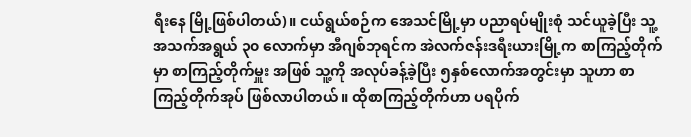ရီးနေ မြို့ဖြစ်ပါတယ်)။ ငယ်ရွယ်စဉ်က အေသင်မြို့မှာ ပညာရပ်မျိုးစုံ သင်ယူခဲ့ပြီး သူ့အသက်အရွယ် ၃၀ လောက်မှာ အီဂျစ်ဘုရင်က အဲလက်ဇန်းဒရီးယားမြို့က စာကြည့်တိုက်မှာ စာကြည့်တိုက်မှူး အဖြစ် သူ့ကို အလုပ်ခန့်ခဲ့ပြီး ၅နှစ်လောက်အတွင်းမှာ သူဟာ စာကြည့်တိုက်အုပ် ဖြစ်လာပါတယ်။ ထိုစာကြည့်တိုက်ဟာ ပရပိုက်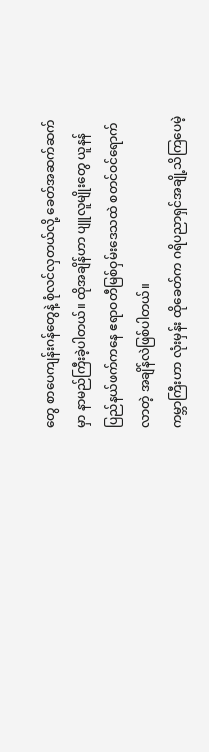တွေ စာပေကျန်းဂန်တွေနဲ့ စုံလင်လှတယ်လို့ ခေတ်အဆက်ဆက်မှာ နာမည်ကြီးခဲ့ပါတယ်။ ထိုအချိန်ဟာ ပျူလူမျိုးတွေ ယူနန်ပြည်နယ်ဖက်ကနေ ဧရာဝတီမြစ်ဝှမ်းဒေသထဲ စတင်ဝင်ရောက်လာတဲ့ အချိန်လဲဖြစ်ပါတယ်။
ကမ္ဘာကြီးဟာ လုံးမှန်း ထိုခေတ်က ဂရိပညာရှင်အချို့သိကြပေမဲ့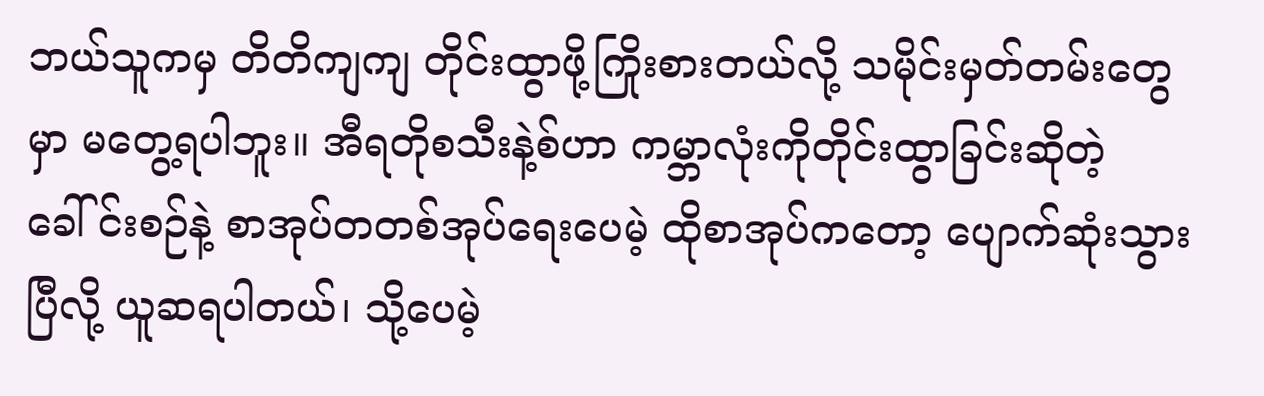ဘယ်သူကမှ တိတိကျကျ တိုင်းထွာဖို့ကြိုးစားတယ်လို့ သမိုင်းမှတ်တမ်းတွေမှာ မတွေ့ရပါဘူး။ အီရတိုစသီးနဲ့စ်ဟာ ကမ္ဘာလုံးကိုတိုင်းထွာခြင်းဆိုတဲ့ ခေါ်င်းစဉ်နဲ့ စာအုပ်တတစ်အုပ်ရေးပေမဲ့ ထိုစာအုပ်ကတော့ ပျောက်ဆုံးသွားပြီလို့ ယူဆရပါတယ်၊ သို့ပေမဲ့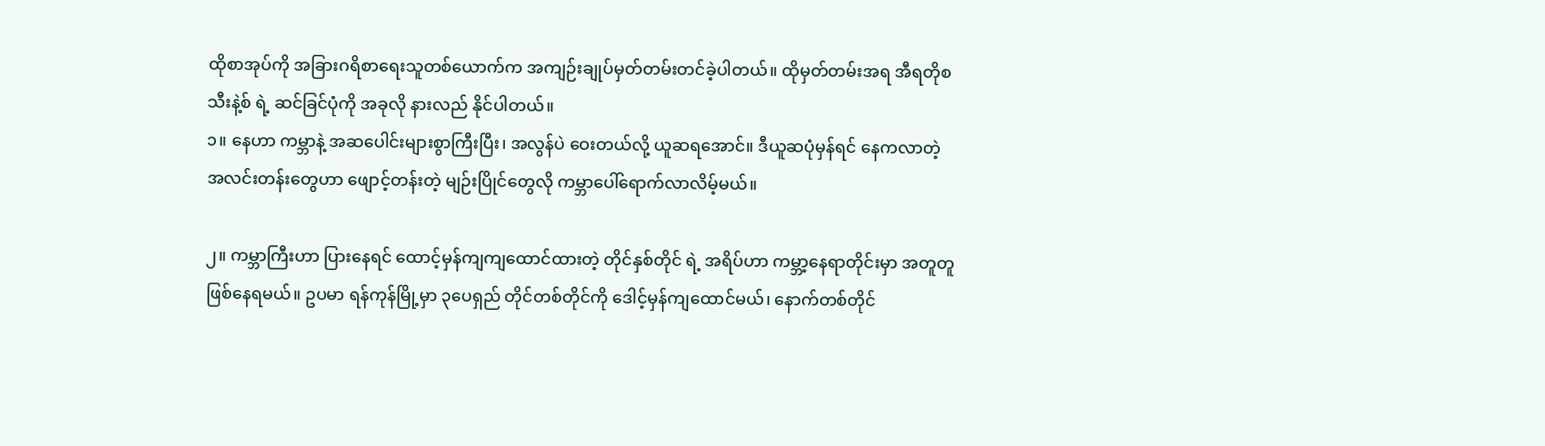ထိုစာအုပ်ကို အခြားဂရိစာရေးသူတစ်ယောက်က အကျဉ်းချုပ်မှတ်တမ်းတင်ခဲ့ပါတယ်။ ထိုမှတ်တမ်းအရ အီရတိုစသီးနဲ့စ် ရဲ့ ဆင်ခြင်ပုံကို အခုလို နားလည် နိုင်ပါတယ်။
၁။ နေဟာ ကမ္ဘာနဲ့ အဆပေါင်းများစွာကြီးပြီး၊ အလွန်ပဲ ဝေးတယ်လို့ ယူဆရအောင်။ ဒီယူဆပုံမှန်ရင် နေကလာတဲ့ အလင်းတန်းတွေဟာ ဖျောင့်တန်းတဲ့ မျဉ်းပြိုင်တွေလို ကမ္ဘာပေါ်ရောက်လာလိမ့်မယ်။

၂။ ကမ္ဘာကြီးဟာ ပြားနေရင် ထောင့်မှန်ကျကျထောင်ထားတဲ့ တိုင်နှစ်တိုင် ရဲ့ အရိပ်ဟာ ကမ္ဘာ့နေရာတိုင်းမှာ အတူတူဖြစ်နေရမယ်။ ဥပမာ ရန်ကုန်မြို့မှာ ၃ပေရှည် တိုင်တစ်တိုင်ကို ဒေါင့်မှန်ကျထောင်မယ်၊ နောက်တစ်တိုင်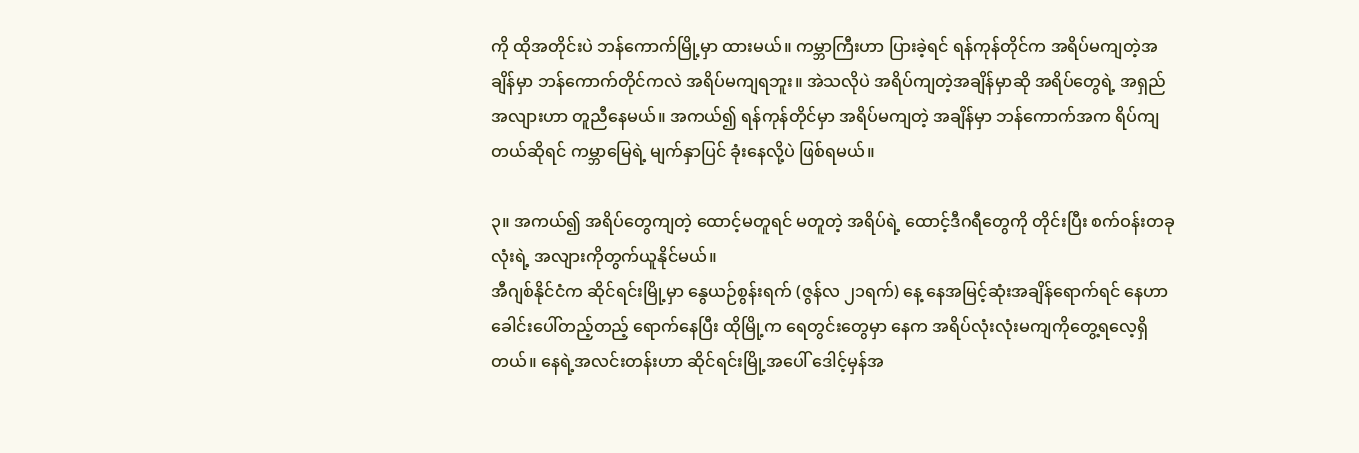ကို ထိုအတိုင်းပဲ ဘန်ကောက်မြို့မှာ ထားမယ်။ ကမ္ဘာကြီးဟာ ပြားခဲ့ရင် ရန်ကုန်တိုင်က အရိပ်မကျတဲ့အချိန်မှာ ဘန်ကောက်တိုင်ကလဲ အရိပ်မကျရဘူး။ အဲသလိုပဲ အရိပ်ကျတဲ့အချိန်မှာဆို အရိပ်တွေရဲ့ အရှည်အလျားဟာ တူညီနေမယ်။ အကယ်၍ ရန်ကုန်တိုင်မှာ အရိပ်မကျတဲ့ အချိန်မှာ ဘန်ကောက်အက ရိပ်ကျတယ်ဆိုရင် ကမ္ဘာမြေရဲ့ မျက်နှာပြင် ခုံးနေလို့ပဲ ဖြစ်ရမယ်။

၃။ အကယ်၍ အရိပ်တွေကျတဲ့ ထောင့်မတူရင် မတူတဲ့ အရိပ်ရဲ့ ထောင့်ဒီဂရီတွေကို တိုင်းပြီး စက်ဝန်းတခုလုံးရဲ့ အလျားကိုတွက်ယူနိုင်မယ်။
အီဂျစ်နိုင်ငံက ဆိုင်ရင်းမြို့မှာ နွေယဉ်စွန်းရက် (ဇွန်လ ၂၁ရက်) နေ့ နေအမြင့်ဆုံးအချိန်ရောက်ရင် နေဟာ ခေါင်းပေါ်တည့်တည့် ရောက်နေပြီး ထိုမြို့က ရေတွင်းတွေမှာ နေက အရိပ်လုံးလုံးမကျကိုတွေ့ရလေ့ရှိတယ်။ နေရဲ့အလင်းတန်းဟာ ဆိုင်ရင်းမြို့အပေါ် ဒေါင့်မှန်အ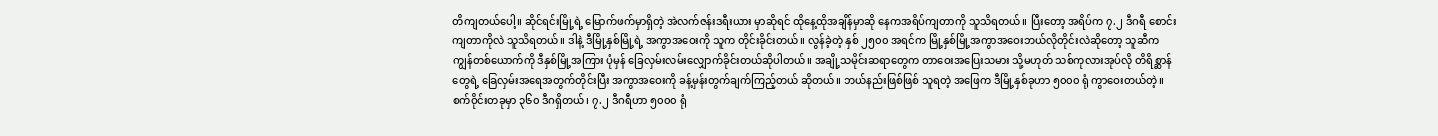တိကျတယ်ပေါ့။ ဆိုင်ရင်းမြို့ရဲ့ မြောက်ဖက်မှာရှိတဲ့ အဲလက်ဇန်းဒရီးယား မှာဆိုရင် ထိုနေ့ထိုအချိန်မှာဆို နေကအရိပ်ကျတာကို သူသိရတယ်။ ပြီးတော့ အရိပ်က ၇.၂ ဒီဂရီ စောင်းကျတာကိုလဲ သူသိရတယ်။ ဒါနဲ့ ဒီမြို့နှစ်မြို့ရဲ့ အကွာအဝေးကို သူက တိုင်းခိုင်းတယ်။ လွန်ခဲ့တဲ့ နှစ် ၂၅၀၀ အရင်က မြို့နှစ်မြို့အကွာအဝေးဘယ်လိုတိုင်းလဲဆိုတော့ သူဆီက ကျွန်တစ်ယောက်ကို ဒီနှစ်မြို့အကြား ပုံမှန် ခြေလှမ်းလမ်းလျှောက်ခိုင်းတယ်ဆိုပါတယ်။ အချို့သမိုင်းဆရာတွေက တာဝေးအပြေးသမား သို့မဟုတ် သစ်ကုလားအုပ်လို တိရိစ္ဆာန်တွေရဲ့ ခြေလှမ်းအရေအတွက်တိုင်းပြီး အကွာအဝေးကို ခန့်မှန်းတွက်ချက်ကြည့်တယ် ဆိုတယ်။ ဘယ်နည်းဖြစ်ဖြစ် သူရတဲ့ အဖြေက ဒီမြို့နှစ်ခုဟာ ၅၀၀၀ ရုံ ကွာဝေးတယ်တဲ့။
စက်ဝိုင်းတခုမှာ ၃၆၀ ဒီဂရှိတယ်၊ ၇.၂ ဒီဂရီဟာ ၅၀၀၀ ရုံ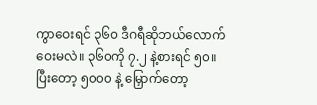ကွာဝေးရင် ၃၆၀ ဒီဂရီဆိုဘယ်လောက်ဝေးမလဲ။ ၃၆၀ကို ၇.၂ နဲ့စားရင် ၅၀။ ပြီးတော့ ၅၀၀၀ နဲ့ မြှောက်တော့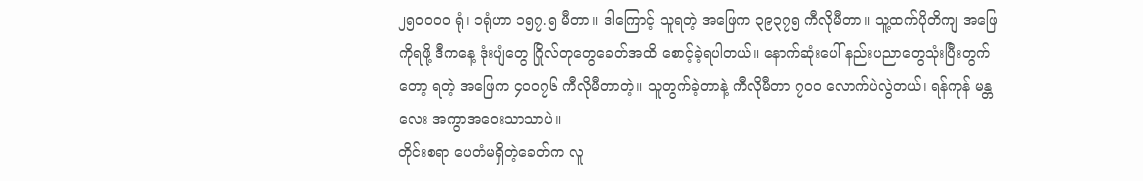၂၅၀၀၀၀ ရုံ၊ ၁ရုံဟာ ၁၅၇.၅ မီတာ။ ဒါကြောင့် သူရတဲ့ အဖြေက ၃၉၃၇၅ ကီလိုမီတာ။ သူ့ထက်ပိုတိကျ အဖြေကိုရဖို့ ဒီကနေ့ ဒုံးပျံတွေ ဂြိုလ်တုတွေခေတ်အထိ စောင့်ခဲ့ရပါတယ်။ နောက်ဆုံးပေါ် နည်းပညာတွေသုံးပြီးတွက်တော့ ရတဲ့ အဖြေက ၄၀၀၇၆ ကီလိုမီတာတဲ့။ သူတွက်ခဲ့တာနဲ့ ကီလိုမီတာ ၇၀၀ လောက်ပဲလွဲတယ်၊ ရန်ကုန် မန္တလေး အကွာအဝေးသာသာပဲ။
တိုင်းစရာ ပေတံမရှိတဲ့ခေတ်က လူ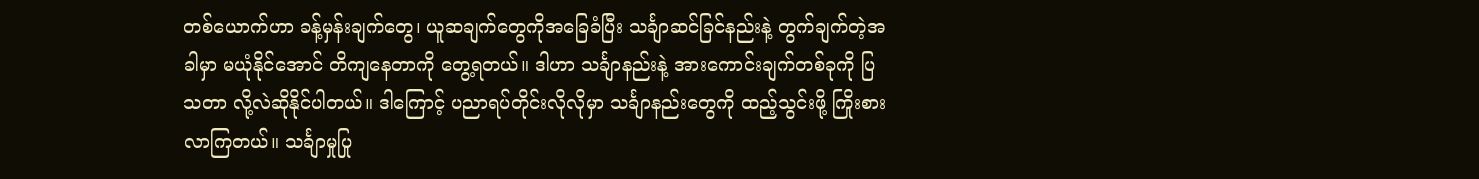တစ်ယောက်ဟာ ခန့်မှန်းချက်တွေ၊ ယူဆချက်တွေကိုအခြေခံပြီး သင်္ချာဆင်ခြင်နည်းနဲ့ တွက်ချက်တဲ့အခါမှာ မယုံနိုင်အောင် တိကျနေတာကို တွေ့ရတယ်။ ဒါဟာ သင်္ချာနည်းနဲ့ အားကောင်းချက်တစ်ခုကို ပြသတာ လို့လဲဆိုနိုင်ပါတယ်။ ဒါကြောင့် ပညာရပ်တိုင်းလိုလိုမှာ သင်္ချာနည်းတွေကို ထည့်သွင်းဖို့ ကြိုးစားလာကြတယ်။ သင်္ချာမှုပြု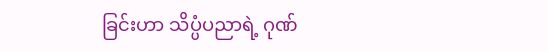ခြင်းဟာ သိပ္ပံပညာရဲ့ ဂုဏ်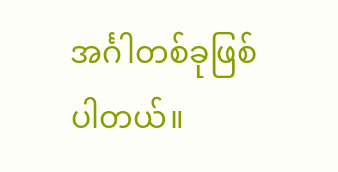အင်္ဂါတစ်ခုဖြစ်ပါတယ်။